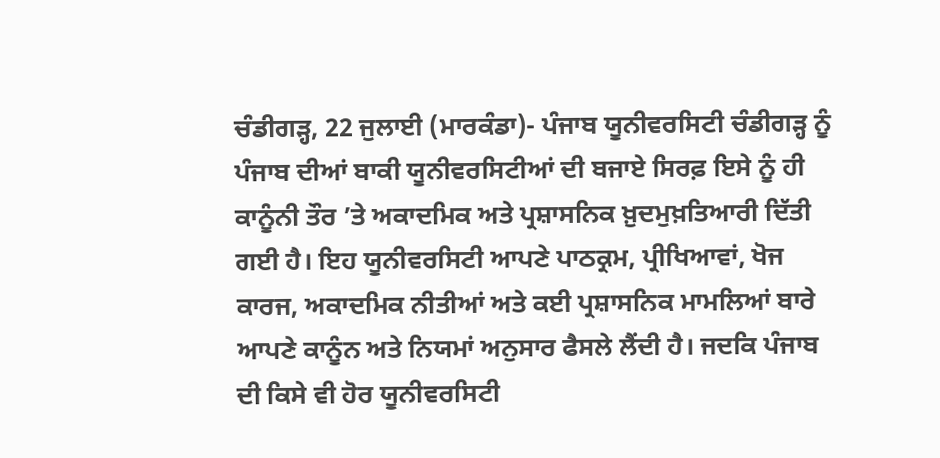ਚੰਡੀਗੜ੍ਹ, 22 ਜੁਲਾਈ (ਮਾਰਕੰਡਾ)- ਪੰਜਾਬ ਯੂਨੀਵਰਸਿਟੀ ਚੰਡੀਗੜ੍ਹ ਨੂੰ ਪੰਜਾਬ ਦੀਆਂ ਬਾਕੀ ਯੂਨੀਵਰਸਿਟੀਆਂ ਦੀ ਬਜਾਏ ਸਿਰਫ਼ ਇਸੇ ਨੂੰ ਹੀ ਕਾਨੂੰਨੀ ਤੌਰ ’ਤੇ ਅਕਾਦਮਿਕ ਅਤੇ ਪ੍ਰਸ਼ਾਸਨਿਕ ਖ਼ੁਦਮੁਖ਼ਤਿਆਰੀ ਦਿੱਤੀ ਗਈ ਹੈ। ਇਹ ਯੂਨੀਵਰਸਿਟੀ ਆਪਣੇ ਪਾਠਕ੍ਰਮ, ਪ੍ਰੀਖਿਆਵਾਂ, ਖੋਜ ਕਾਰਜ, ਅਕਾਦਮਿਕ ਨੀਤੀਆਂ ਅਤੇ ਕਈ ਪ੍ਰਸ਼ਾਸਨਿਕ ਮਾਮਲਿਆਂ ਬਾਰੇ ਆਪਣੇ ਕਾਨੂੰਨ ਅਤੇ ਨਿਯਮਾਂ ਅਨੁਸਾਰ ਫੈਸਲੇ ਲੈਂਦੀ ਹੈ। ਜਦਕਿ ਪੰਜਾਬ ਦੀ ਕਿਸੇ ਵੀ ਹੋਰ ਯੂਨੀਵਰਸਿਟੀ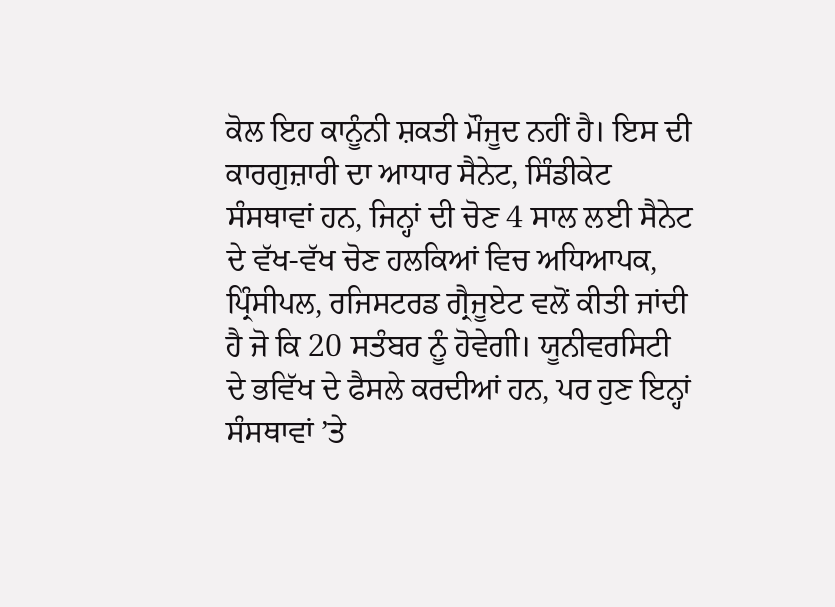ਕੋਲ ਇਹ ਕਾਨੂੰਨੀ ਸ਼ਕਤੀ ਮੌਜੂਦ ਨਹੀਂ ਹੈ। ਇਸ ਦੀ ਕਾਰਗੁਜ਼ਾਰੀ ਦਾ ਆਧਾਰ ਸੈਨੇਟ, ਸਿੰਡੀਕੇਟ ਸੰਸਥਾਵਾਂ ਹਨ, ਜਿਨ੍ਹਾਂ ਦੀ ਚੋਣ 4 ਸਾਲ ਲਈ ਸੈਨੇਟ ਦੇ ਵੱਖ-ਵੱਖ ਚੋਣ ਹਲਕਿਆਂ ਵਿਚ ਅਧਿਆਪਕ, ਪ੍ਰਿੰਸੀਪਲ, ਰਜਿਸਟਰਡ ਗ੍ਰੈਜੂਏਟ ਵਲੋਂ ਕੀਤੀ ਜਾਂਦੀ ਹੈ ਜੋ ਕਿ 20 ਸਤੰਬਰ ਨੂੰ ਹੋਵੇਗੀ। ਯੂਨੀਵਰਸਿਟੀ ਦੇ ਭਵਿੱਖ ਦੇ ਫੈਸਲੇ ਕਰਦੀਆਂ ਹਨ, ਪਰ ਹੁਣ ਇਨ੍ਹਾਂ ਸੰਸਥਾਵਾਂ ’ਤੇ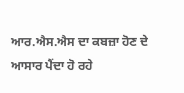ਆਰ.ਐਸ.ਐਸ ਦਾ ਕਬਜ਼ਾ ਹੋਣ ਦੇ ਆਸਾਰ ਪੈਂਦਾ ਹੋ ਰਹੇ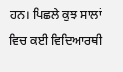ਹਨ। ਪਿਛਲੇ ਕੁਝ ਸਾਲਾਂ ਵਿਚ ਕਈ ਵਿਦਿਆਰਥੀ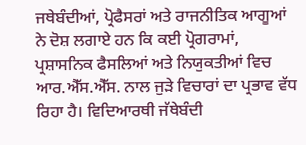ਜਥੇਬੰਦੀਆਂ, ਪ੍ਰੋਫੈਸਰਾਂ ਅਤੇ ਰਾਜਨੀਤਿਕ ਆਗੂਆਂ ਨੇ ਦੋਸ਼ ਲਗਾਏ ਹਨ ਕਿ ਕਈ ਪ੍ਰੋਗਰਾਮਾਂ, ਪ੍ਰਸ਼ਾਸਨਿਕ ਫੈਸਲਿਆਂ ਅਤੇ ਨਿਯੁਕਤੀਆਂ ਵਿਚ ਆਰ.ਐੱਸ.ਐੱਸ. ਨਾਲ ਜੁੜੇ ਵਿਚਾਰਾਂ ਦਾ ਪ੍ਰਭਾਵ ਵੱਧ ਰਿਹਾ ਹੈ। ਵਿਦਿਆਰਥੀ ਜੱਥੇਬੰਦੀ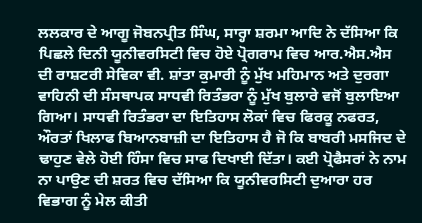ਲਲਕਾਰ ਦੇ ਆਗੂ ਜੋਬਨਪ੍ਰੀਤ ਸਿੰਘ, ਸਾਰ੍ਹਾ ਸ਼ਰਮਾ ਆਦਿ ਨੇ ਦੱਸਿਆ ਕਿ ਪਿਛਲੇ ਦਿਨੀ ਯੂਨੀਵਰਸਿਟੀ ਵਿਚ ਹੋਏ ਪ੍ਰੋਗਰਾਮ ਵਿਚ ਆਰ.ਐਸ.ਐਸ ਦੀ ਰਾਸ਼ਟਰੀ ਸੇਵਿਕਾ ਵੀ. ਸ਼ਾਂਤਾ ਕੁਮਾਰੀ ਨੂੰ ਮੁੱਖ ਮਹਿਮਾਨ ਅਤੇ ਦੁਰਗਾ ਵਾਹਿਨੀ ਦੀ ਸੰਸਥਾਪਕ ਸਾਧਵੀ ਰਿਤੰਭਰਾ ਨੂੰ ਮੁੱਖ ਬੁਲਾਰੇ ਵਜੋਂ ਬੁਲਾਇਆ ਗਿਆ। ਸਾਧਵੀ ਰਿਤੰਭਰਾ ਦਾ ਇਤਿਹਾਸ ਲੋਕਾਂ ਵਿਚ ਫਿਰਕੂ ਨਫਰਤ, ਔਰਤਾਂ ਖਿਲਾਫ ਬਿਆਨਬਾਜ਼ੀ ਦਾ ਇਤਿਹਾਸ ਹੈ ਜੋ ਕਿ ਬਾਬਰੀ ਮਸਜਿਦ ਦੇ ਢਾਹੁਣ ਵੇਲੇ ਹੋਈ ਹਿੰਸਾ ਵਿਚ ਸਾਫ ਦਿਖਾਈ ਦਿੱਤਾ। ਕਈ ਪ੍ਰੋਫੈਸਰਾਂ ਨੇ ਨਾਮ ਨਾ ਪਾਉਣ ਦੀ ਸ਼ਰਤ ਵਿਚ ਦੱਸਿਆ ਕਿ ਯੂਨੀਵਰਸਿਟੀ ਦੁਆਰਾ ਹਰ ਵਿਭਾਗ ਨੂੰ ਮੇਲ ਕੀਤੀ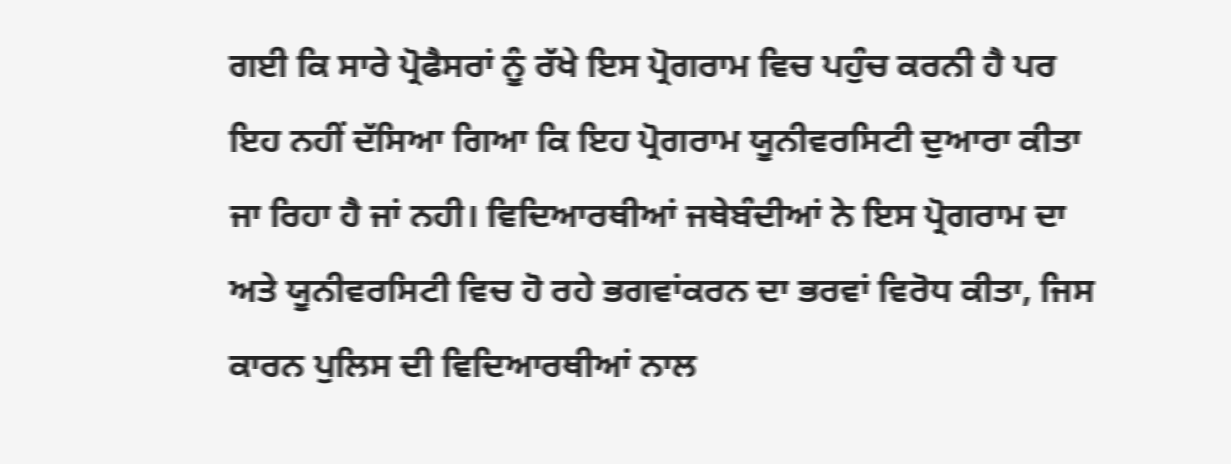ਗਈ ਕਿ ਸਾਰੇ ਪ੍ਰੋਫੈਸਰਾਂ ਨੂੰ ਰੱਖੇ ਇਸ ਪ੍ਰੋਗਰਾਮ ਵਿਚ ਪਹੁੰਚ ਕਰਨੀ ਹੈ ਪਰ ਇਹ ਨਹੀਂ ਦੱਸਿਆ ਗਿਆ ਕਿ ਇਹ ਪ੍ਰੋਗਰਾਮ ਯੂਨੀਵਰਸਿਟੀ ਦੁਆਰਾ ਕੀਤਾ ਜਾ ਰਿਹਾ ਹੈ ਜਾਂ ਨਹੀ। ਵਿਦਿਆਰਥੀਆਂ ਜਥੇਬੰਦੀਆਂ ਨੇ ਇਸ ਪ੍ਰੋਗਰਾਮ ਦਾ ਅਤੇ ਯੂਨੀਵਰਸਿਟੀ ਵਿਚ ਹੋ ਰਹੇ ਭਗਵਾਂਕਰਨ ਦਾ ਭਰਵਾਂ ਵਿਰੋਧ ਕੀਤਾ, ਜਿਸ ਕਾਰਨ ਪੁਲਿਸ ਦੀ ਵਿਦਿਆਰਥੀਆਂ ਨਾਲ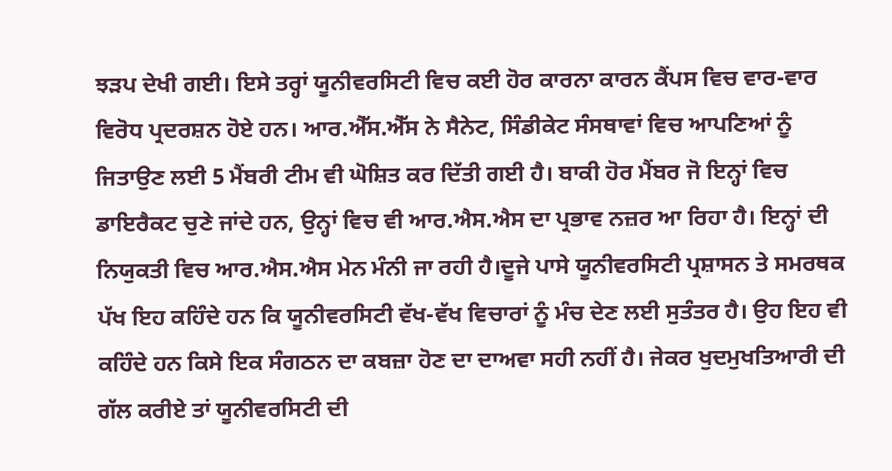ਝੜਪ ਦੇਖੀ ਗਈ। ਇਸੇ ਤਰ੍ਹਾਂ ਯੂਨੀਵਰਸਿਟੀ ਵਿਚ ਕਈ ਹੋਰ ਕਾਰਨਾ ਕਾਰਨ ਕੈਂਪਸ ਵਿਚ ਵਾਰ-ਵਾਰ ਵਿਰੋਧ ਪ੍ਰਦਰਸ਼ਨ ਹੋਏ ਹਨ। ਆਰ.ਐੱਸ.ਐੱਸ ਨੇ ਸੈਨੇਟ, ਸਿੰਡੀਕੇਟ ਸੰਸਥਾਵਾਂ ਵਿਚ ਆਪਣਿਆਂ ਨੂੰ ਜਿਤਾਉਣ ਲਈ 5 ਮੈਂਬਰੀ ਟੀਮ ਵੀ ਘੋਸ਼ਿਤ ਕਰ ਦਿੱਤੀ ਗਈ ਹੈ। ਬਾਕੀ ਹੋਰ ਮੈਂਬਰ ਜੋ ਇਨ੍ਹਾਂ ਵਿਚ ਡਾਇਰੈਕਟ ਚੁਣੇ ਜਾਂਦੇ ਹਨ, ਉਨ੍ਹਾਂ ਵਿਚ ਵੀ ਆਰ.ਐਸ.ਐਸ ਦਾ ਪ੍ਰਭਾਵ ਨਜ਼ਰ ਆ ਰਿਹਾ ਹੈ। ਇਨ੍ਹਾਂ ਦੀ ਨਿਯੁਕਤੀ ਵਿਚ ਆਰ.ਐਸ.ਐਸ ਮੇਨ ਮੰਨੀ ਜਾ ਰਹੀ ਹੈ।ਦੂਜੇ ਪਾਸੇ ਯੂਨੀਵਰਸਿਟੀ ਪ੍ਰਸ਼ਾਸਨ ਤੇ ਸਮਰਥਕ ਪੱਖ ਇਹ ਕਹਿੰਦੇ ਹਨ ਕਿ ਯੂਨੀਵਰਸਿਟੀ ਵੱਖ-ਵੱਖ ਵਿਚਾਰਾਂ ਨੂੰ ਮੰਚ ਦੇਣ ਲਈ ਸੁਤੰਤਰ ਹੈ। ਉਹ ਇਹ ਵੀ ਕਹਿੰਦੇ ਹਨ ਕਿਸੇ ਇਕ ਸੰਗਠਨ ਦਾ ਕਬਜ਼ਾ ਹੋਣ ਦਾ ਦਾਅਵਾ ਸਹੀ ਨਹੀਂ ਹੈ। ਜੇਕਰ ਖੁਦਮੁਖਤਿਆਰੀ ਦੀ ਗੱਲ ਕਰੀਏ ਤਾਂ ਯੂਨੀਵਰਸਿਟੀ ਦੀ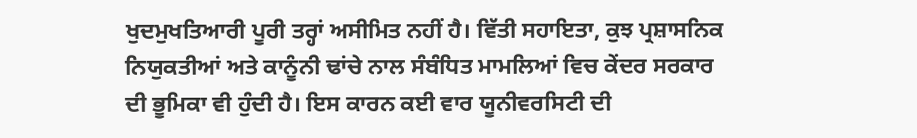ਖੁਦਮੁਖਤਿਆਰੀ ਪੂਰੀ ਤਰ੍ਹਾਂ ਅਸੀਮਿਤ ਨਹੀਂ ਹੈ। ਵਿੱਤੀ ਸਹਾਇਤਾ, ਕੁਝ ਪ੍ਰਸ਼ਾਸਨਿਕ ਨਿਯੁਕਤੀਆਂ ਅਤੇ ਕਾਨੂੰਨੀ ਢਾਂਚੇ ਨਾਲ ਸੰਬੰਧਿਤ ਮਾਮਲਿਆਂ ਵਿਚ ਕੇਂਦਰ ਸਰਕਾਰ ਦੀ ਭੂਮਿਕਾ ਵੀ ਹੁੰਦੀ ਹੈ। ਇਸ ਕਾਰਨ ਕਈ ਵਾਰ ਯੂਨੀਵਰਸਿਟੀ ਦੀ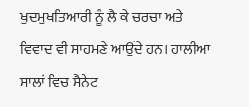ਖੁਦਮੁਖਤਿਆਰੀ ਨੂੰ ਲੈ ਕੇ ਚਰਚਾ ਅਤੇ ਵਿਵਾਦ ਵੀ ਸਾਹਮਣੇ ਆਉਂਦੇ ਹਨ। ਹਾਲੀਆ ਸਾਲਾਂ ਵਿਚ ਸੈਨੇਟ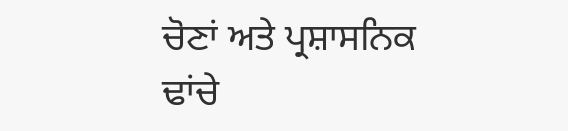ਚੋਣਾਂ ਅਤੇ ਪ੍ਰਸ਼ਾਸਨਿਕ ਢਾਂਚੇ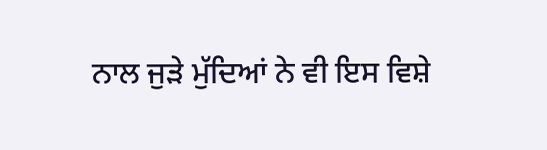ਨਾਲ ਜੁੜੇ ਮੁੱਦਿਆਂ ਨੇ ਵੀ ਇਸ ਵਿਸ਼ੇ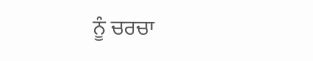ਨੂੰ ਚਰਚਾ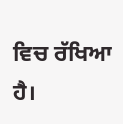ਵਿਚ ਰੱਖਿਆ ਹੈ।